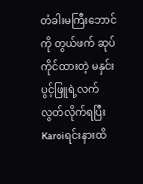တံခါးမကြီးဘောင်ကို တွယ်ဖက် ဆုပ်ကိုင်ထားတဲ့ မနှင်းပွင့်ဖြူရဲ့လက် လွတ်လိုက်ရပြီး Karoiရင်းနားထိ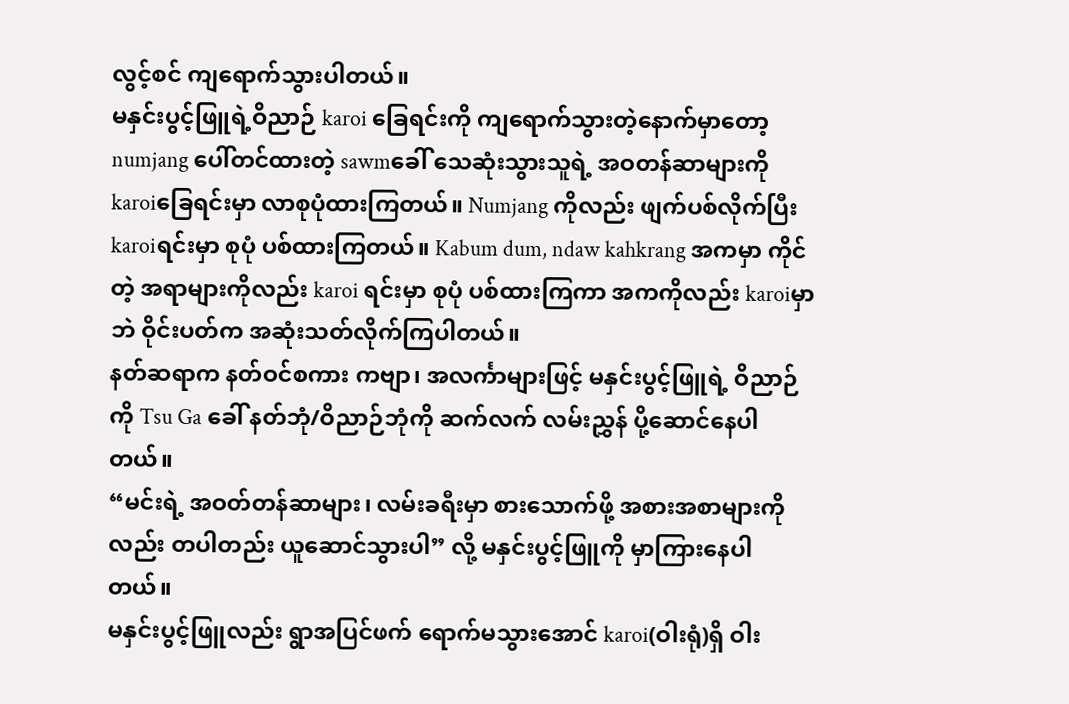လွင့်စင် ကျရောက်သွားပါတယ်။
မနှင်းပွင့်ဖြူရဲ့ဝိညာဉ် karoi ခြေရင်းကို ကျရောက်သွားတဲ့နောက်မှာတော့ numjang ပေါ်တင်ထားတဲ့ sawmခေါ် သေဆုံးသွားသူရဲ့ အဝတန်ဆာများကို karoiခြေရင်းမှာ လာစုပုံထားကြတယ်။ Numjang ကိုလည်း ဖျက်ပစ်လိုက်ပြီး karoiရင်းမှာ စုပုံ ပစ်ထားကြတယ်။ Kabum dum, ndaw kahkrang အကမှာ ကိုင်တဲ့ အရာများကိုလည်း karoi ရင်းမှာ စုပုံ ပစ်ထားကြကာ အကကိုလည်း karoiမှာဘဲ ဝိုင်းပတ်က အဆုံးသတ်လိုက်ကြပါတယ်။
နတ်ဆရာက နတ်ဝင်စကား ကဗျာ၊ အလင်္ကာများဖြင့် မနှင်းပွင့်ဖြူရဲ့ ဝိညာဉ်ကို Tsu Ga ခေါ် နတ်ဘုံ/ဝိညာဉ်ဘုံကို ဆက်လက် လမ်းညွှန် ပို့ဆောင်နေပါတယ်။
“မင်းရဲ့ အဝတ်တန်ဆာများ၊ လမ်းခရီးမှာ စားသောက်ဖို့ အစားအစာများကိုလည်း တပါတည်း ယူဆောင်သွားပါ” လို့ မနှင်းပွင့်ဖြူကို မှာကြားနေပါတယ်။
မနှင်းပွင့်ဖြူလည်း ရွာအပြင်ဖက် ရောက်မသွားအောင် karoi(ဝါးရုံ)ရှိ ဝါး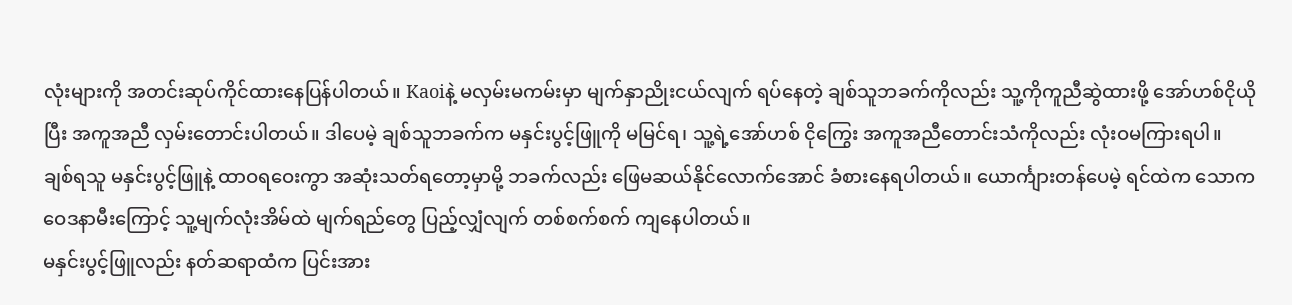လုံးများကို အတင်းဆုပ်ကိုင်ထားနေပြန်ပါတယ်။ Kaoiနဲ့ မလှမ်းမကမ်းမှာ မျက်နှာညိုးငယ်လျက် ရပ်နေတဲ့ ချစ်သူဘခက်ကိုလည်း သူ့ကိုကူညီဆွဲထားဖို့ အော်ဟစ်ငိုယိုပြီး အကူအညီ လှမ်းတောင်းပါတယ်။ ဒါပေမဲ့ ချစ်သူဘခက်က မနှင်းပွင့်ဖြူကို မမြင်ရ၊ သူ့ရဲ့အော်ဟစ် ငိုကြွေး အကူအညီတောင်းသံကိုလည်း လုံးဝမကြားရပါ။
ချစ်ရသူ မနှင်းပွင့်ဖြူနဲ့ ထာဝရဝေးကွာ အဆုံးသတ်ရတော့မှာမို့ ဘခက်လည်း ဖြေမဆယ်နိုင်လောက်အောင် ခံစားနေရပါတယ်။ ယောင်္ကျားတန်ပေမဲ့ ရင်ထဲက သောကဝေဒနာမီးကြောင့် သူ့မျက်လုံးအိမ်ထဲ မျက်ရည်တွေ ပြည့်လျှံလျက် တစ်စက်စက် ကျနေပါတယ်။
မနှင်းပွင့်ဖြူလည်း နတ်ဆရာထံက ပြင်းအား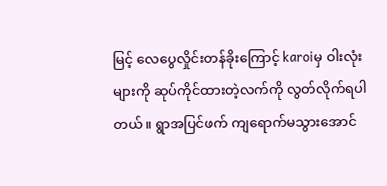မြင့် လေပွေလှိုင်းတန်ခိုးကြောင့် karoiမှ ဝါးလုံးများကို ဆုပ်ကိုင်ထားတဲ့လက်ကို လွတ်လိုက်ရပါတယ်။ ရွာအပြင်ဖက် ကျရောက်မသွားအောင်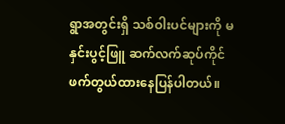ရွာအတွင်းရှိ သစ်ဝါးပင်များကို မနှင်းပွင့်ဖြူ ဆက်လက်ဆုပ်ကိုင် ဖက်တွယ်ထားနေပြန်ပါတယ်။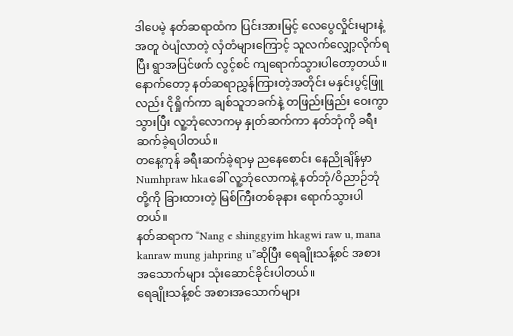ဒါပေမဲ့ နတ်ဆရာထံက ပြင်းအားမြင့် လေပွေလှိုင်းများနဲ့အတူ ဝဲပျံလာတဲ့ လှံတံများကြောင့် သူလက်လျှော့လိုက်ရပြီး ရွာအပြင်ဖက် လွင့်စင် ကျရောက်သွားပါတော့တယ်။
နောက်တော့ နတ်ဆရာညွှန်ကြားတဲ့အတိုင်း မနှင်းပွင့်ဖြူလည်း ငိုရှိုက်ကာ ချစ်သူဘခက်နဲ့ တဖြည်းဖြည်း ဝေးကွာသွားပြီး လူ့ဘုံလောကမှ နှုတ်ဆက်ကာ နတ်ဘုံကို ခရီးဆက်ခဲ့ရပါတယ်။
တနေ့ကုန် ခရီးဆက်ခဲ့ရာမှ ညနေစောင်း နေညိုချိန်မှာ Numhpraw hkaခေါ် လူ့ဘုံလောကနဲ့ နတ်ဘုံ/ဝိညာဉ်ဘုံတို့ကို ခြားထားတဲ့ မြစ်ကြီးတစ်ခုနား ရောက်သွားပါတယ်။
နတ်ဆရာက “Nang e shinggyim hkagwi raw u, mana kanraw mung jahpring u”ဆိုပြီး ရေချိုးသန့်စင် အစားအသောက်များ သုံးဆောင်ခိုင်းပါတယ်။
ရေချိုးသန့်စင် အစားအသောက်များ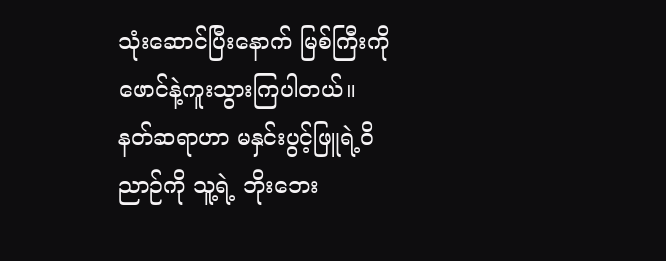သုံးဆောင်ပြီးနောက် မြစ်ကြီးကို ဖောင်နဲ့ကူးသွားကြပါတယ်။
နတ်ဆရာဟာ မနှင်းပွင့်ဖြူရဲ့ဝိညာဉ်ကို သူ့ရဲ့ ဘိုးဘေး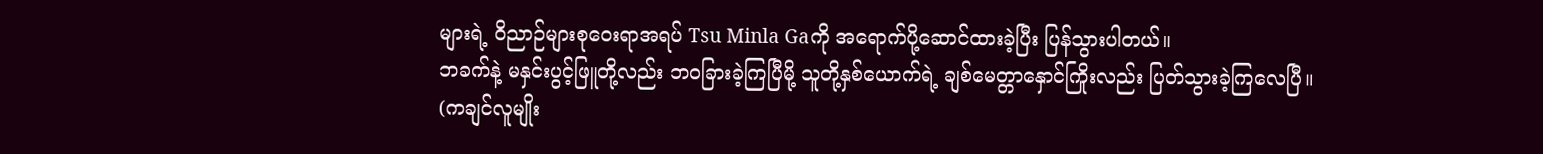များရဲ့ ဝိညာဉ်များစုဝေးရာအရပ် Tsu Minla Gaကို အရောက်ပို့ဆောင်ထားခဲ့ပြီး ပြန်သွားပါတယ်။
ဘခက်နဲ့ မနှင်းပွင့်ဖြူတို့လည်း ဘဝခြားခဲ့ကြပြီမို့ သူတို့နှစ်ယောက်ရဲ့ ချစ်မေတ္တာနှောင်ကြိုးလည်း ပြတ်သွားခဲ့ကြလေပြီ။
(ကချင်လူမျိုး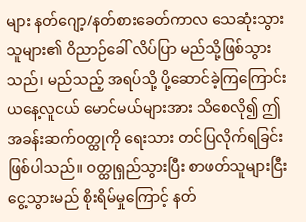များ နတ်ဂျော့/နတ်စားခေတ်ကာလ သေဆုံးသွားသူများ၏ ဝိညာဉ်ခေါ် လိပ်ပြာ မည်သို့ဖြစ်သွားသည်၊ မည်သည့် အရပ်သို့ ပို့ဆောင်ခဲ့ကြကြောင်း ယနေ့လူငယ် မောင်မယ်များအား သိစေလို၍ ဤအခန်းဆက်ဝတ္ထုကို ရေးသား တင်ပြလိုက်ရခြင်း ဖြစ်ပါသည်။ ဝတ္ထုရှည်သွားပြီး စာဖတ်သူများငြီးငွေ့သွားမည် စိုးရိမ်မှုကြောင့် နတ်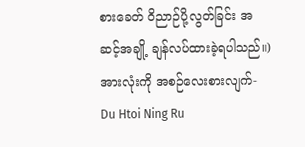စားခေတ် ဝိညာဉ်ပို့လွတ်ခြင်း အဆင့်အချို့ ချန်လပ်ထားခဲ့ရပါသည်။)
အားလုံးကို အစဉ်လေးစားလျက်-
Du Htoi Ning Ru